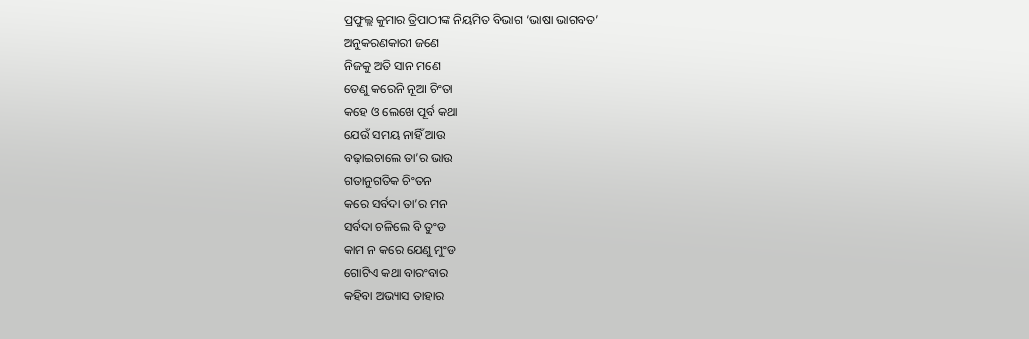ପ୍ରଫୁଲ୍ଲ କୁମାର ତ୍ରିପାଠୀଙ୍କ ନିୟମିତ ବିଭାଗ ‘ଭାଷା ଭାଗବତ’
ଅନୁକରଣକାରୀ ଜଣେ
ନିଜକୁ ଅତି ସାନ ମଣେ
ତେଣୁ କରେନି ନୂଆ ଚିଂତା
କହେ ଓ ଲେଖେ ପୂର୍ବ କଥା
ଯେଉଁ ସମୟ ନାହିଁ ଆଉ
ବଢ଼ାଇଚାଲେ ତା’ର ଭାଉ
ଗତାନୁଗତିକ ଚିଂତନ
କରେ ସର୍ବଦା ତା’ର ମନ
ସର୍ବଦା ଚଳିଲେ ବି ତୁଂଡ
କାମ ନ କରେ ଯେଣୁ ମୁଂଡ
ଗୋଟିଏ କଥା ବାରଂବାର
କହିବା ଅଭ୍ୟାସ ତାହାର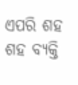ଏପରି ଶହ ଶହ ବ୍ୟକ୍ତି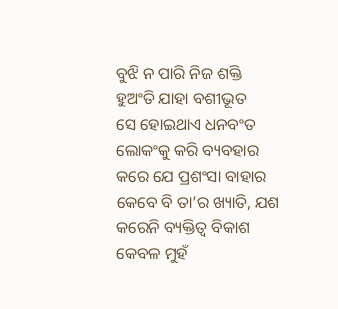ବୁଝି ନ ପାରି ନିଜ ଶକ୍ତି
ହୁଅଂତି ଯାହା ବଶୀଭୂତ
ସେ ହୋଇଥାଏ ଧନବଂତ
ଲୋକଂକୁ କରି ବ୍ୟବହାର
କରେ ଯେ ପ୍ରଶଂସା ବାହାର
କେବେ ବି ତା’ର ଖ୍ୟାତି, ଯଶ
କରେନି ବ୍ୟକ୍ତିତ୍ୱ ବିକାଶ
କେବଳ ମୁହଁ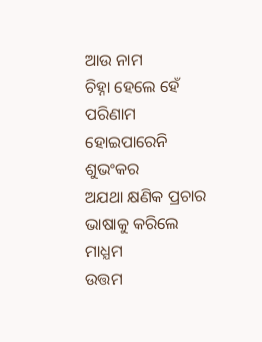ଆଉ ନାମ
ଚିହ୍ନା ହେଲେ ହେଁ ପରିଣାମ
ହୋଇପାରେନି ଶୁଭଂକର
ଅଯଥା କ୍ଷଣିକ ପ୍ରଚାର
ଭାଷାକୁ କରିଲେ ମାଧ୍ଯମ
ଉତ୍ତମ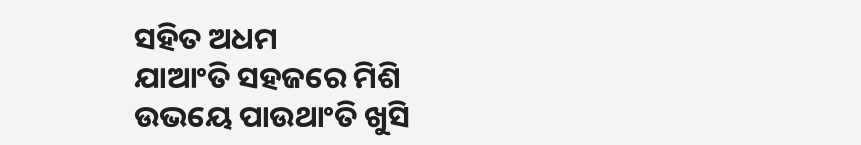ସହିତ ଅଧମ
ଯାଆଂତି ସହଜରେ ମିଶି
ଉଭୟେ ପାଉଥାଂତି ଖୁସି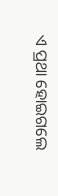ଏ ପ୍ରଥା ହୋଇଗଲେ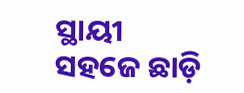ସ୍ଥାୟୀ
ସହଜେ ଛାଡ଼ି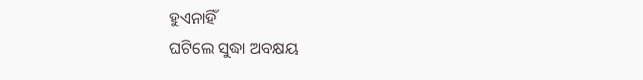ହୁଏନାହିଁ
ଘଟିଲେ ସୁଦ୍ଧା ଅବକ୍ଷୟ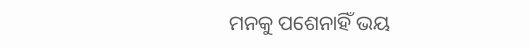ମନକୁ ପଶେନାହିଁ ଭୟ